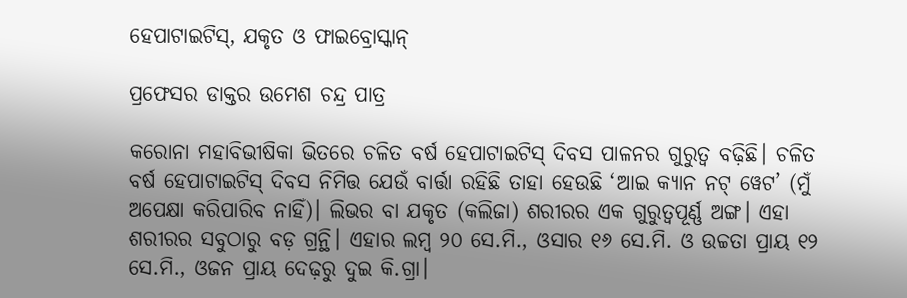ହେପାଟାଇଟିସ୍‌, ଯକୃତ ଓ ଫାଇବ୍ରୋସ୍କାନ୍‌

ପ୍ରଫେସର ଡାକ୍ତର ଉମେଶ ଚନ୍ଦ୍ର ପାତ୍ର

କରୋନା ମହାବିଭୀଷିକା ଭିତରେ ଚଳିତ ବର୍ଷ ହେପାଟାଇଟିସ୍‌ ଦିବସ ପାଳନର ଗୁରୁତ୍ୱ ବଢ଼ିଛି। ଚଳିତ ବର୍ଷ ହେପାଟାଇଟିସ୍ ଦିବସ ନିମିତ୍ତ ଯେଉଁ ବାର୍ତ୍ତା ରହିଛି ତାହା ହେଉଛି ‘ଆଇ କ୍ୟାନ ନଟ୍ ୱେଟ’ (ମୁଁ ଅପେକ୍ଷା କରିପାରିବ ନାହିଁ)। ଲିଭର ବା ଯକୃତ (କଲିଜା) ଶରୀରର ଏକ ଗୁରୁତ୍ୱପୂର୍ଣ୍ଣ ଅଙ୍ଗ। ଏହା ଶରୀରର ସବୁଠାରୁ ବଡ଼ ଗ୍ରନ୍ଥି। ଏହାର ଲମ୍ବ ୨୦ ସେ.ମି., ଓସାର ୧୬ ସେ.ମି. ଓ ଉଚ୍ଚତା ପ୍ରାୟ ୧୨ ସେ.ମି., ଓଜନ ପ୍ରାୟ ଦେଢ଼ରୁ ଦୁଇ କି.ଗ୍ରା।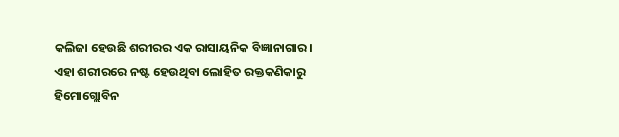କଲିଜା ହେଉଛି ଶରୀରର ଏକ ରାସାୟନିକ ବିଜ୍ଞାନାଗାର। ଏହା ଶରୀରରେ ନଷ୍ଟ ହେଉଥିବା ଲୋହିତ ରକ୍ତକଣିକାରୁ ହିମୋଗ୍ଲୋବିନ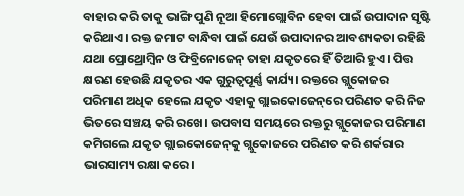ବାହାର କରି ତାକୁ ଭାଙ୍ଗି ପୁଣି ନୂଆ ହିମୋଗ୍ଲୋବିନ ହେବା ପାଇଁ ଉପାଦାନ ସୃଷ୍ଟି କରିଥାଏ। ରକ୍ତ ଜମାଟ ବାନ୍ଧିବା ପାଇଁ ଯେଉଁ ଉପାଦାନର ଆବଶ୍ୟକତା ରହିଛି ଯଥା ପ୍ରୋଥ୍ରୋମ୍ବିନ ଓ ଫିବ୍ରିନୋଜେନ୍ ତାହା ଯକୃତରେ ହିଁ ତିଆରି ହୁଏ। ପିତ୍ତ କ୍ଷରଣ ହେଉଛି ଯକୃତର ଏକ ଗୁରୁତ୍ୱପୂର୍ଣ୍ଣ କାର୍ଯ୍ୟ। ରକ୍ତରେ ଗ୍ଲୁକୋଜର ପରିମାଣ ଅଧିକ ହେଲେ ଯକୃତ ଏହାକୁ ଗ୍ଲାଇକୋଜେନ୍‌ରେ ପରିଣତ କରି ନିଜ ଭିତରେ ସଞ୍ଚୟ କରି ରଖେ। ଉପବାସ ସମୟରେ ରକ୍ତରୁ ଗ୍ଲୁକୋଜର ପରିମାଣ କମିଗଲେ ଯକୃତ ଗ୍ଲାଇକୋଜେନ୍‌କୁ ଗ୍ଲୁକୋଜରେ ପରିଣତ କରି ଶର୍କରାର ଭାରସାମ୍ୟ ରକ୍ଷା କରେ।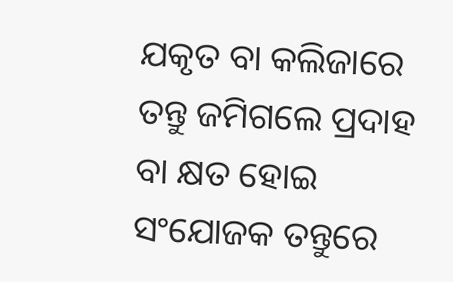ଯକୃତ ବା କଲିଜାରେ ତନ୍ତୁ ଜମିଗଲେ ପ୍ରଦାହ ବା କ୍ଷତ ହୋଇ ସଂଯୋଜକ ତନ୍ତୁରେ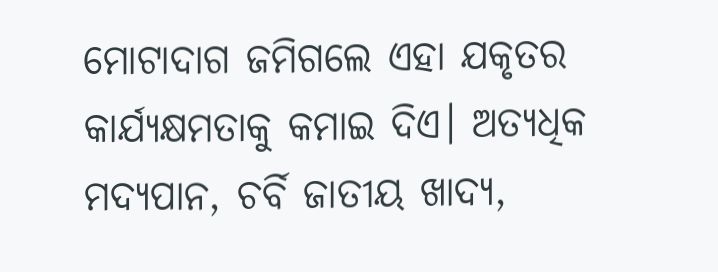ମୋଟାଦାଗ ଜମିଗଲେ ଏହା ଯକୃତର କାର୍ଯ୍ୟକ୍ଷମତାକୁ କମାଇ ଦିଏ। ଅତ୍ୟଧିକ ମଦ୍ୟପାନ, ଚର୍ବି ଜାତୀୟ ଖାଦ୍ୟ,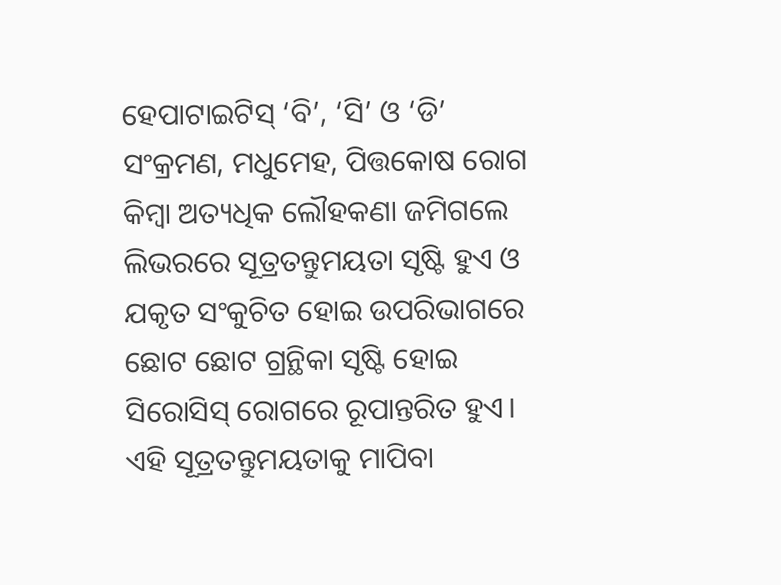ହେପାଟାଇଟିସ୍ ‘ବି’, ‘ସି’ ଓ ‘ଡି’ ସଂକ୍ରମଣ, ମଧୁମେହ, ପିତ୍ତକୋଷ ରୋଗ କିମ୍ବା ଅତ୍ୟଧିକ ଲୌହକଣା ଜମିଗଲେ ଲିଭରରେ ସୂତ୍ରତନ୍ତୁମୟତା ସୃଷ୍ଟି ହୁଏ ଓ ଯକୃତ ସଂକୁଚିତ ହୋଇ ଉପରିଭାଗରେ ଛୋଟ ଛୋଟ ଗ୍ରନ୍ଥିକା ସୃଷ୍ଟି ହୋଇ ସିରୋସିସ୍ ରୋଗରେ ରୂପାନ୍ତରିତ ହୁଏ। ଏହି ସୂତ୍ରତନ୍ତୁମୟତାକୁ ମାପିବା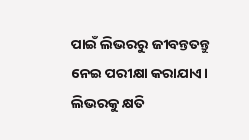ପାଇଁ ଲିଭରରୁ ଜୀବନ୍ତତନ୍ତୁ ନେଇ ପରୀକ୍ଷା କରାଯାଏ। ଲିଭରକୁ କ୍ଷତି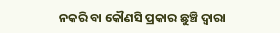ନକରି ବା କୌଣସି ପ୍ରକାର ଛୁଞ୍ଚି ଦ୍ୱାରା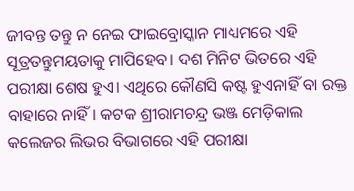ଜୀବନ୍ତ ତନ୍ତୁ ନ ନେଇ ଫାଇବ୍ରୋସ୍କାନ ମାଧ୍ୟମରେ ଏହି ସୂତ୍ରତନ୍ତୁମୟତାକୁ ମାପିହେବ। ଦଶ ମିନିଟ ଭିତରେ ଏହି ପରୀକ୍ଷା ଶେଷ ହୁଏ। ଏଥିରେ କୌଣସି କଷ୍ଟ ହୁଏନାହିଁ ବା ରକ୍ତ ବାହାରେ ନାହିଁ। କଟକ ଶ୍ରୀରାମଚନ୍ଦ୍ର ଭଞ୍ଜ ମେଡ଼ିକାଲ କଲେଜର ଲିଭର ବିଭାଗରେ ଏହି ପରୀକ୍ଷା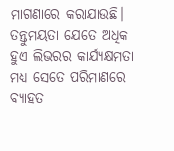ମାଗଣାରେ କରାଯାଉଛି। ତନ୍ତୁମୟତା ଯେତେ ଅଧିକ ହୁଏ ଲିଭରର କାର୍ଯ୍ୟକ୍ଷମତା ମଧ୍ୟ ସେତେ ପରିମାଣରେ ବ୍ୟାହତ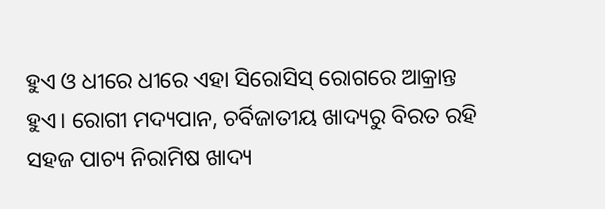ହୁଏ ଓ ଧୀରେ ଧୀରେ ଏହା ସିରୋସିସ୍ ରୋଗରେ ଆକ୍ରାନ୍ତ ହୁଏ। ରୋଗୀ ମଦ୍ୟପାନ, ଚର୍ବିଜାତୀୟ ଖାଦ୍ୟରୁ ବିରତ ରହି ସହଜ ପାଚ୍ୟ ନିରାମିଷ ଖାଦ୍ୟ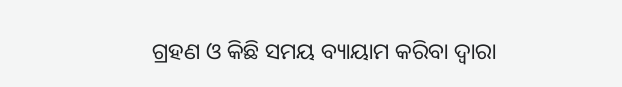ଗ୍ରହଣ ଓ କିଛି ସମୟ ବ୍ୟାୟାମ କରିବା ଦ୍ବାରା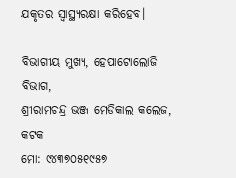ଯକୃତର ସ୍ୱାସ୍ଥ୍ୟରକ୍ଷା କରିହେବ।

ବିଭାଗୀୟ ମୁଖ୍ୟ, ହେପାଟୋଲୋଜି ବିଭାଗ,
ଶ୍ରୀରାମଚନ୍ଦ୍ର ଭଞ୍ଜ ମେଡିକାଲ କଲେଜ, କଟକ
ମୋ: ୯୪୩୭୦୫୧୯୫୭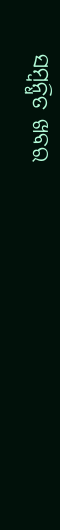ସମ୍ବନ୍ଧିତ ଖବର